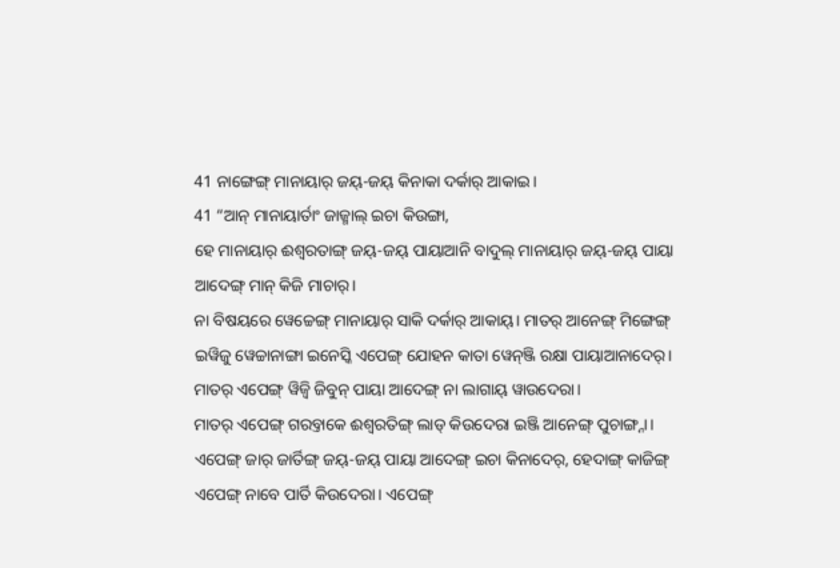41 ନାଙ୍ଗେଙ୍ଗ୍ ମାନାୟାର୍ ଜୟ୍-ଜୟ୍ କିନାକା ଦର୍କାର୍ ଆକାଇ।
41 “ଆନ୍ ମାନାୟାର୍ତାଂ ଜାଜ୍ମାଲ୍ ଇଚା କିଉଙ୍ଗା,
ହେ ମାନାୟାର୍ ଈଶ୍ୱରତାଙ୍ଗ୍ ଜୟ୍-ଜୟ୍ ପାୟାଆନି ବାଦୁଲ୍ ମାନାୟାର୍ ଜୟ୍-ଜୟ୍ ପାୟା ଆଦେଙ୍ଗ୍ ମାନ୍ କିଜି ମାଚାର୍।
ନା ବିଷୟରେ ୱେଚ୍ଚେଙ୍ଗ୍ ମାନାୟାର୍ ସାକି ଦର୍କାର୍ ଆକାୟ୍। ମାତର୍ ଆନେଙ୍ଗ୍ ମିଙ୍ଗେଙ୍ଗ୍ ଇୱିଜୁ ୱେଚ୍ଚାନାଙ୍ଗା ଇନେସ୍କି ଏପେଙ୍ଗ୍ ଯୋହନ କାତା ୱେନ୍ଞ୍ଜି ରକ୍ଷା ପାୟାଆନାଦେର୍।
ମାତର୍ ଏପେଙ୍ଗ୍ ୱିଜ୍ୱି ଜିବୁନ୍ ପାୟା ଆଦେଙ୍ଗ୍ ନା ଲାଗାୟ୍ ୱାଉଦେରା।
ମାତର୍ ଏପେଙ୍ଗ୍ ଗରବ୍ତାକେ ଈଶ୍ୱରତିଙ୍ଗ୍ ଲାଡ୍ କିଉଦେରା ଇଞ୍ଜି ଆନେଙ୍ଗ୍ ପୁଚାଙ୍ଗ୍ନା।
ଏପେଙ୍ଗ୍ ଜାର୍ ଜାର୍ତିଙ୍ଗ୍ ଜୟ୍-ଜୟ୍ ପାୟା ଆଦେଙ୍ଗ୍ ଇଚା କିନାଦେର୍, ହେଦାଙ୍ଗ୍ କାଜିଙ୍ଗ୍ ଏପେଙ୍ଗ୍ ନାବେ ପାର୍ତି କିଉଦେରା। ଏପେଙ୍ଗ୍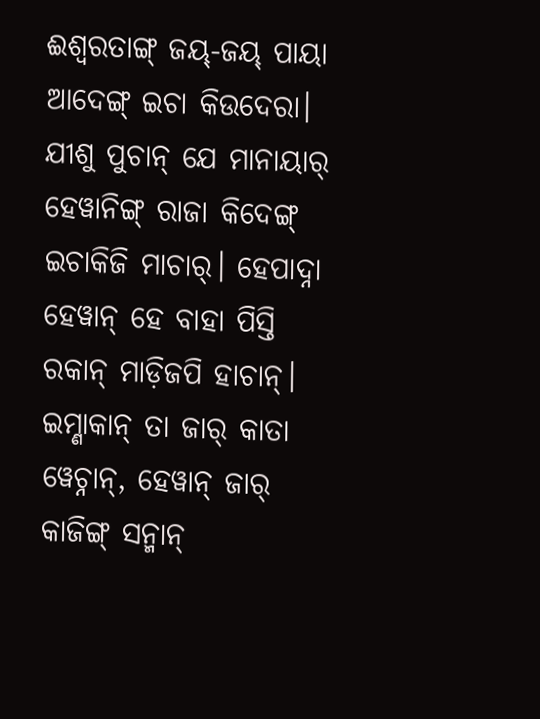ଈଶ୍ୱରତାଙ୍ଗ୍ ଜୟ୍-ଜୟ୍ ପାୟା ଆଦେଙ୍ଗ୍ ଇଚା କିଉଦେରା।
ଯୀଶୁ ପୁଚାନ୍ ଯେ ମାନାୟାର୍ ହେୱାନିଙ୍ଗ୍ ରାଜା କିଦେଙ୍ଗ୍ ଇଚାକିଜି ମାଚାର୍। ହେପାଦ୍ନା ହେୱାନ୍ ହେ ବାହା ପିସ୍ତି ରକାନ୍ ମାଡ଼ିଜପି ହାଚାନ୍।
ଇମ୍ଣାକାନ୍ ତା ଜାର୍ କାତା ୱେଚ୍ନାନ୍, ହେୱାନ୍ ଜାର୍ କାଜିଙ୍ଗ୍ ସନ୍ମାନ୍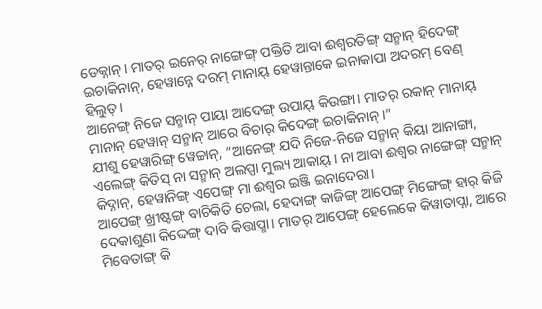ଡେକ୍ନାନ୍। ମାତର୍ ଇନେର୍ ନାଙ୍ଗେଙ୍ଗ୍ ପକ୍ତିତି ଆବା ଈଶ୍ୱରତିଙ୍ଗ୍ ସନ୍ମାନ୍ ହିଦେଙ୍ଗ୍ ଇଚାକିନାନ୍, ହେୱାନ୍ନେ ଦରମ୍ ମାନାୟ୍ ହେୱାନ୍ତାକେ ଇନାକାପା ଅଦରମ୍ ବେଣ୍ ହିଲୁତ୍।
ଆନେଙ୍ଗ୍ ନିଜେ ସନ୍ମାନ୍ ପାୟା ଆଦେଙ୍ଗ୍ ଉପାୟ୍ କିଉଙ୍ଗା। ମାତର୍ ରକାନ୍ ମାନାୟ୍ ମାନାନ୍ ହେୱାନ୍ ସନ୍ମାନ୍ ଆରେ ବିଚାର୍ କିଦେଙ୍ଗ୍ ଇଚାକିନାନ୍।”
ଯୀଶୁ ହେୱାରିଙ୍ଗ୍ ୱେଚ୍ଚାନ୍, “ଆନେଙ୍ଗ୍ ଯଦି ନିଜେ-ନିଜେ ସନ୍ମାନ୍ କିୟା ଆନାଙ୍ଗା, ଏଲେଙ୍ଗ୍ କିତିସ୍ ନା ସନ୍ମାନ୍ ଅଲପ୍ପା ମୁଲ୍ୟ ଆକାୟ୍। ନା ଆବା ଈଶ୍ୱର ନାଙ୍ଗେଙ୍ଗ୍ ସନ୍ମାନ୍ କିଦ୍ନାନ୍, ହେୱାନିଙ୍ଗ୍ ଏପେଙ୍ଗ୍ ମା ଈଶ୍ୱର ଇଞ୍ଜି ଇନାଦେରା।
ଆପେଙ୍ଗ୍ ଖ୍ରୀଷ୍ଟଙ୍ଗ୍ ବାଚିକିତି ଚେଲା, ହେଦାଙ୍ଗ୍ କାଜିଙ୍ଗ୍ ଆପେଙ୍ଗ୍ ମିଙ୍ଗେଙ୍ଗ୍ ହାର୍ କିଜି ଦେକାଶୁଣା କିଦ୍ଦେଙ୍ଗ୍ ଦାବି କିତ୍ତାପ୍ମା। ମାତର୍ ଆପେଙ୍ଗ୍ ହେଲେକେ କିୱାତାପ୍ନା, ଆରେ ମିବେତାଙ୍ଗ୍ କି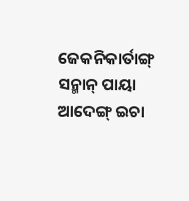ଜେକନିକାର୍ତାଙ୍ଗ୍ ସନ୍ମାନ୍ ପାୟା ଆଦେଙ୍ଗ୍ ଇଚା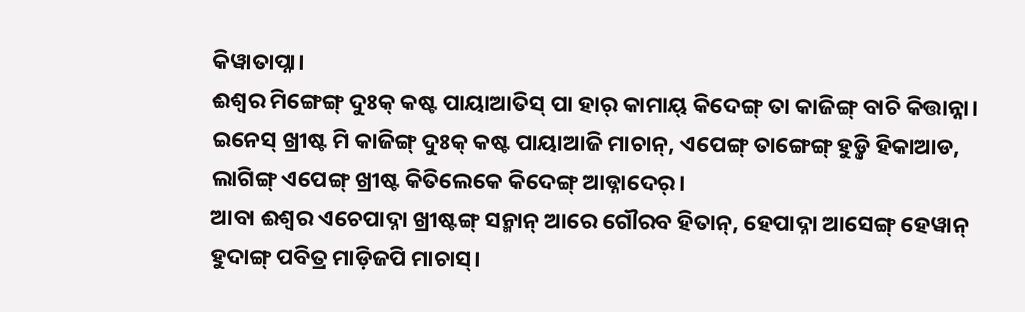କିୱାତାପ୍ନା।
ଈଶ୍ୱର ମିଙ୍ଗେଙ୍ଗ୍ ଦୁଃକ୍ କଷ୍ଟ ପାୟାଆତିସ୍ ପା ହାର୍ କାମାୟ୍ କିଦେଙ୍ଗ୍ ତା କାଜିଙ୍ଗ୍ ବାଚି କିତ୍ତାନ୍ନା। ଇନେସ୍ ଖ୍ରୀଷ୍ଟ ମି କାଜିଙ୍ଗ୍ ଦୁଃକ୍ କଷ୍ଟ ପାୟାଆଜି ମାଚାନ୍, ଏପେଙ୍ଗ୍ ତାଙ୍ଗେଙ୍ଗ୍ ହୁଡ଼୍ଜି ହିକାଆଡ, ଲାଗିଙ୍ଗ୍ ଏପେଙ୍ଗ୍ ଖ୍ରୀଷ୍ଟ କିତିଲେକେ କିଦେଙ୍ଗ୍ ଆଡ୍ନାଦେର୍।
ଆବା ଈଶ୍ୱର ଏଚେପାଦ୍ନା ଖ୍ରୀଷ୍ଟଙ୍ଗ୍ ସନ୍ମାନ୍ ଆରେ ଗୌରବ ହିତାନ୍, ହେପାଦ୍ନା ଆସେଙ୍ଗ୍ ହେୱାନ୍ ହୁଦାଙ୍ଗ୍ ପବିତ୍ର ମାଡ଼ିଜପି ମାଚାସ୍।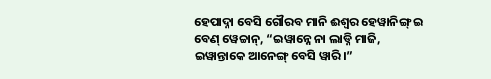ହେପାଦ୍ନା ବେସି ଗୌରବ ମାନି ଈଶ୍ୱର ହେୱାନିଙ୍ଗ୍ ଇ ବେଣ୍ ୱେଚ୍ଚାନ୍, “ଇୱାନ୍ନେ ନା ଲାଡ୍ନି ମାଜି, ଇୱାନ୍ତାକେ ଆନେଙ୍ଗ୍ ବେସି ୱାରି।”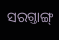ସରଗ୍ତାଙ୍ଗ୍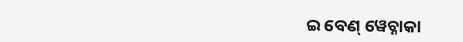ଇ ବେଣ୍ ୱେଚ୍ନାକା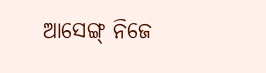ଆସେଙ୍ଗ୍ ନିଜେ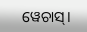ୱେଚାସ୍।